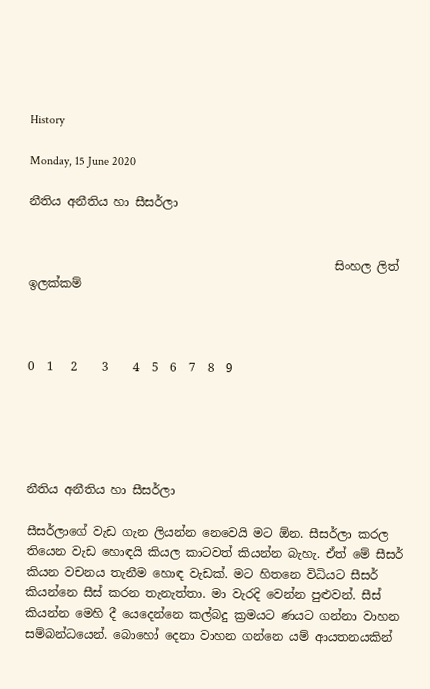History

Monday, 15 June 2020

නීතිය අනීතිය හා සීසර්ලා


                                                   සිංහල ලිත් ඉලක්කම්



0  1   2    3    4  5  6  7  8  9





නීතිය අනීතිය හා සීසර්ලා

සීසර්ලාගේ වැඩ ගැන ලියන්න නෙවෙයි මට ඕන. සීසර්ලා කරල තියෙන වැඩ හොඳයි කියල කාටවත් කියන්න බැහැ. ඒත් මේ සීසර් කියන වචනය තැනීම හොඳ වැඩක්. මට හිතනෙ විධියට සීසර් කියන්නෙ සීස් කරන තැනැත්තා. මා වැරදි වෙන්න පුළුවන්. සීස් කියන්න මෙහි දී යෙදෙන්නෙ කල්බදු ක්‍රමයට ණයට ගන්නා වාහන සම්බන්ධයෙන්. බොහෝ දෙනා වාහන ගන්නෙ යම් ආයතනයකින්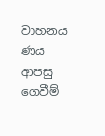වාහනය ණය ආපසු ගෙවීම්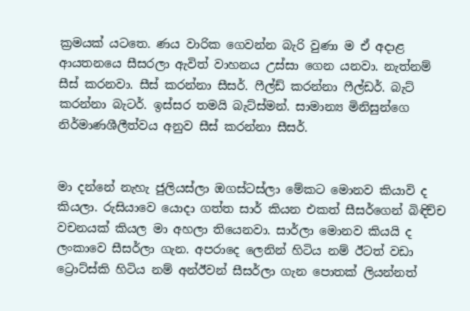ක්‍රමයක් යටතෙ. ණය වාරික ගෙවන්න බැරි වුණා ම ඒ අදාළ ආයතනයෙ සීසරලා ඇවිත් වාහනය උස්සා ගෙන යනවා. නැත්නම් සීස් කරනවා. සීස් කරන්නා සීසර්. ෆීල්ඩ් කරන්නා ෆීල්ඩර්. බැට් කරන්නා බැටර්. ඉස්සර තමයි බැට්ස්මන්. සාමාන්‍ය මිනිසුන්ගෙ නිර්මාණශීලීත්වය අනුව සීස් කරන්නා සීසර්.


මා දන්නේ නැහැ ජුලියස්ලා ඔගස්ටස්ලා මේකට මොනව කියාවි ද කියලා. රුසියාවෙ යොදා ගත්ත සාර් කියන එකත් සීසර්ගෙන් බිඳිච්ච වචනයක් කියල මා අහලා තියෙනවා. සාර්ලා මොනව කියයි ද ලංකාවෙ සීසර්ලා ගැන. අපරාදෙ ලෙනින් හිටිය නම් ඊටත් වඩා ට්‍රොට්ස්කි හිටිය නම් අන්ඊවන් සීසර්ලා ගැන පොතක් ලියන්නත්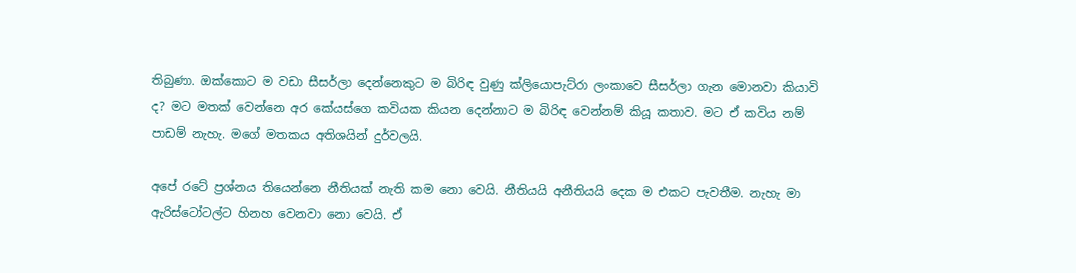තිබුණා. ඔක්කොට ම වඩා සීසර්ලා දෙන්නෙකුට ම බිරිඳ වුණු ක්ලියොපැට්රා ලංකාවෙ සීසර්ලා ගැන මොනවා කියාවි ද? මට මතක් වෙන්නෙ අර කේයස්ගෙ කවියක කියන දෙන්නාට ම බිරිඳ වෙන්නම් කියූ කතාව. මට ඒ කවිය නම් පාඩම් නැහැ. මගේ මතකය අතිශයින් දුර්වලයි.

අපේ රටේ ප්‍රශ්නය තියෙන්නෙ නීතියක් නැති කම නො වෙයි. නීතියයි අනීතියයි දෙක ම එකට පැවතීම. නැහැ මා ඇරිස්ටෝටල්ට හිනහ වෙනවා නො වෙයි. ඒ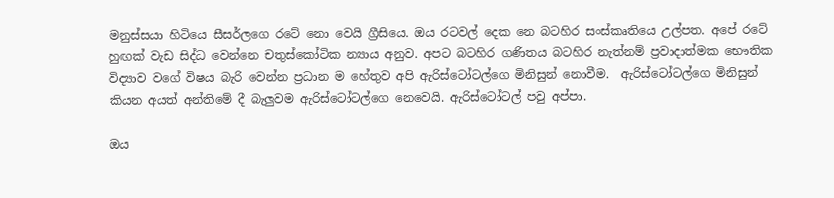මනුස්සයා හිටියෙ සීසර්ලගෙ රටේ නො වෙයි ග්‍රීසියෙ. ඔය රටවල් දෙක නෙ බටහිර සංස්කෘතියෙ උල්පත. අපේ රටේ හුඟක් වැඩ සිද්ධ වෙන්නෙ චතුස්කෝටික න්‍යාය අනුව. අපට බටහිර ගණිතය බටහිර නැත්නම් ප්‍රවාදාත්මක භෞතික විද්‍යාව වගේ විෂය බැරි වෙන්න ප්‍රධාන ම හේතුව අපි ඇරිස්ටෝටල්ගෙ මිනිසුන් නොවීම.  ඇරිස්ටෝටල්ගෙ මිනිසුන් කියන අයත් අන්තිමේ දී බැලුවම ඇරිස්ටෝටල්ගෙ නෙවෙයි. ඇරිස්ටෝටල් පවු අප්පා.

ඔය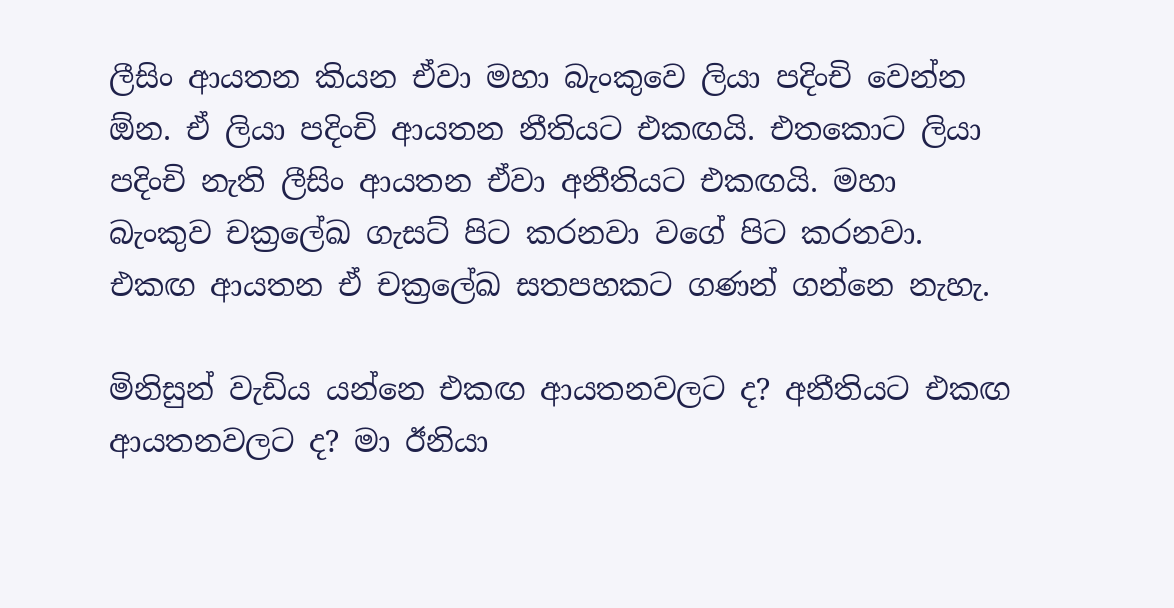ලීසිං ආයතන කියන ඒවා මහා බැංකුවෙ ලියා පදිංචි වෙන්න ඕන. ඒ ලියා පදිංචි ආයතන නීතියට එකඟයි. එතකොට ලියා පදිංචි නැති ලීසිං ආයතන ඒවා අනීතියට එකඟයි. මහා බැංකුව චක්‍රලේඛ ගැසට් පිට කරනවා වගේ පිට කරනවා. එකඟ ආයතන ඒ චක්‍රලේඛ සතපහකට ගණන් ගන්නෙ නැහැ.

මිනිසුන් වැඩිය යන්නෙ එකඟ ආයතනවලට ද? අනීතියට එකඟ ආයතනවලට ද? මා ඊනියා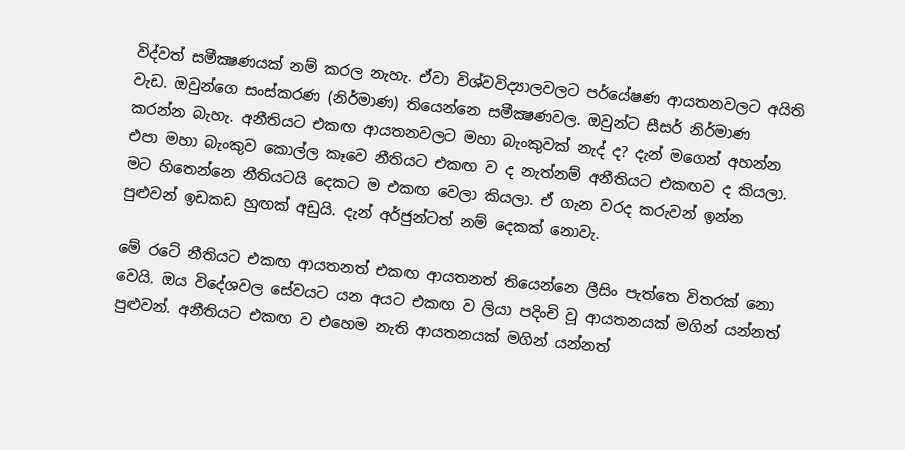විද්වත් සමීක්‍ෂණයක් නම් කරල නැහැ. ඒවා විශ්වවිද්‍යාලවලට පර්යේෂණ ආයතනවලට අයිති වැඩ. ඔවුන්ගෙ සංස්කරණ (නිර්මාණ) තියෙන්නෙ සමීක්‍ෂණවල. ඔවුන්ට සීසර් නිර්මාණ කරන්න බැහැ. අනීතියට එකඟ ආයතනවලට මහා බැංකුවක් නැද් ද? දැන් මගෙන් අහන්න එපා මහා බැංකුව කොල්ල කෑවෙ නීතියට එකඟ ව ද නැත්නම් අනීතියට එකඟව ද කියලා. මට හිතෙන්නෙ නීතියටයි දෙකට ම එකඟ වෙලා කියලා. ඒ ගැන වරද කරුවන් ඉන්න පුළුවන් ඉඩකඩ හුඟක් අඩුයි. දැන් අර්ජුන්ටත් නම් දෙකක් නොවැ.

මේ රටේ නීතියට එකඟ ආයතනත් එකඟ ආයතනත් තියෙන්නෙ ලීසිං පැත්තෙ විතරක් නො වෙයි. ඔය විදේශවල සේවයට යන අයට එකඟ ව ලියා පදිංචි වූ ආයතනයක් මගින් යන්නත් පුළුවන්. අනීතියට එකඟ ව එහෙම නැති ආයතනයක් මගින් යන්නත්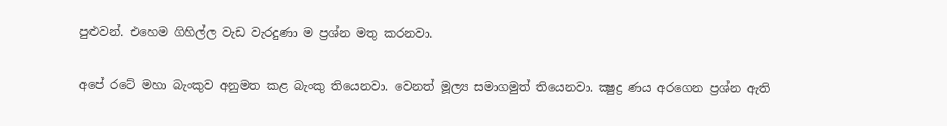පුළුවන්. එහෙම ගිහිල්ල වැඩ වැරදුණා ම ප්‍රශ්න මතු කරනවා.

අපේ රටේ මහා බැංකුව අනුමත කළ බැංකු තියෙනවා. වෙනත් මූල්‍ය සමාගමුත් තියෙනවා. ක්‍ෂුද්‍ර ණය අරගෙන ප්‍රශ්න ඇති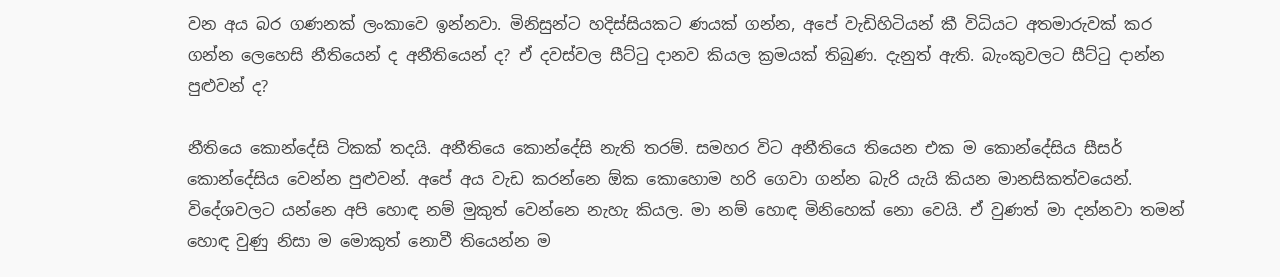වන අය බර ගණනක් ලංකාවෙ ඉන්නවා. මිනිසුන්ට හදිස්සියකට ණයක් ගන්න, අපේ වැඩිහිටියන් කී විධියට අතමාරුවක් කර ගන්න ලෙහෙසි නීතියෙන් ද අනීතියෙන් ද? ඒ දවස්වල සීට්ටු දානව කියල ක්‍රමයක් තිබුණ. දැනුත් ඇති. බැංකුවලට සීට්ටු දාන්න පුළුවන් ද?

නීතියෙ කොන්දේසි ටිකක් තදයි. අනීතියෙ කොන්දේසි නැති තරම්. සමහර විට අනීතියෙ තියෙන එක ම කොන්දේසිය සීසර් කොන්දේසිය වෙන්න පුළුවන්. අපේ අය වැඩ කරන්නෙ ඕක කොහොම හරි ගෙවා ගන්න බැරි යැයි කියන මානසිකත්වයෙන්. විදේශවලට යන්නෙ අපි හොඳ නම් මුකුත් වෙන්නෙ නැහැ කියල. මා නම් හොඳ මිනිහෙක් නො වෙයි. ඒ වුණත් මා දන්නවා තමන් හොඳ වුණු නිසා ම මොකුත් නොවී තියෙන්න ම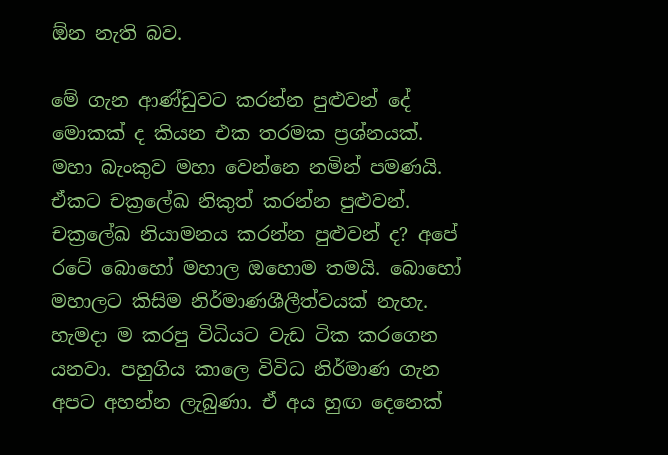ඕන නැති බව.

මේ ගැන ආණ්ඩුවට කරන්න පුළුවන් දේ මොකක් ද කියන එක තරමක ප්‍රශ්නයක්. මහා බැංකුව මහා වෙන්නෙ නමින් පමණයි. ඒකට චක්‍රලේඛ නිකුත් කරන්න පුළුවන්. චක්‍රලේඛ නියාමනය කරන්න පුළුවන් ද? අපේ රටේ බොහෝ මහාල ඔහොම තමයි. බොහෝ මහාලට කිසිම නිර්මාණශීලීත්වයක් නැහැ. හැමදා ම කරපු විධියට වැඩ ටික කරගෙන යනවා. පහුගිය කාලෙ විවිධ නිර්මාණ ගැන අපට අහන්න ලැබුණා. ඒ අය හුඟ දෙනෙක්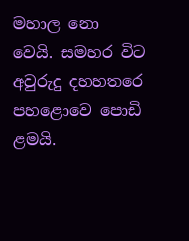මහාල නො වෙයි. සමහර විට අවුරුදු දහහතරෙ පහළොවෙ පොඩි ළමයි.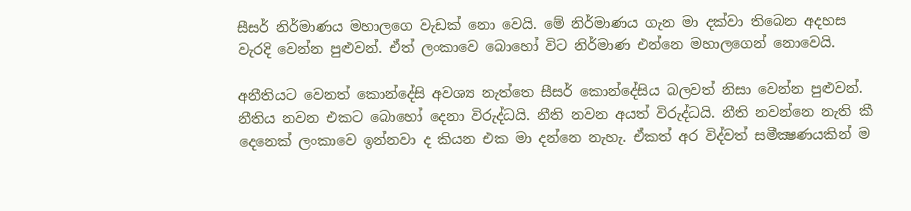සීසර් නිර්මාණය මහාලගෙ වැඩක් නො වෙයි. මේ නිර්මාණය ගැන මා දක්වා තිබෙන අදහස වැරදි වෙන්න පුළුවන්. ඒත් ලංකාවෙ බොහෝ විට නිර්මාණ එන්නෙ මහාලගෙන් නොවෙයි.

අනීතියට වෙනත් කොන්දේසි අවශ්‍ය නැත්තෙ සීසර් කොන්දේසිය බලවත් නිසා වෙන්න පුළුවන්. නීතිය නවන එකට බොහෝ දෙනා විරුද්ධයි. නීති නවන අයත් විරුද්ධයි. නීති නවන්නෙ නැති කී දෙනෙක් ලංකාවෙ ඉන්නවා ද කියන එක මා දන්නෙ නැහැ. ඒකත් අර විද්වත් සමීක්‍ෂණයකින් ම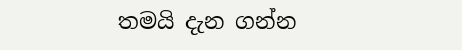තමයි දැන ගන්න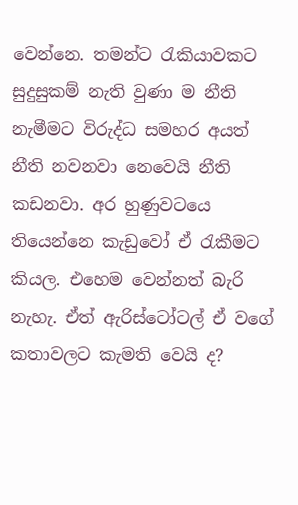වෙන්නෙ. තමන්ට රැකියාවකට සුදුසුකම් නැති වුණා ම නීති නැමීමට විරුද්ධ සමහර අයත් නීති නවනවා නෙවෙයි නීති කඩනවා. අර හුණුවටයෙ තියෙන්නෙ කැඩුවෝ ඒ රැකීමට කියල. එහෙම වෙන්නත් බැරි නැහැ. ඒත් ඇරිස්ටෝටල් ඒ වගේ කතාවලට කැමති වෙයි ද?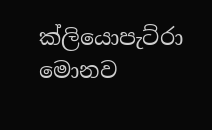ක්ලියොපැට්රා මොනව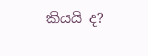කියයි ද?